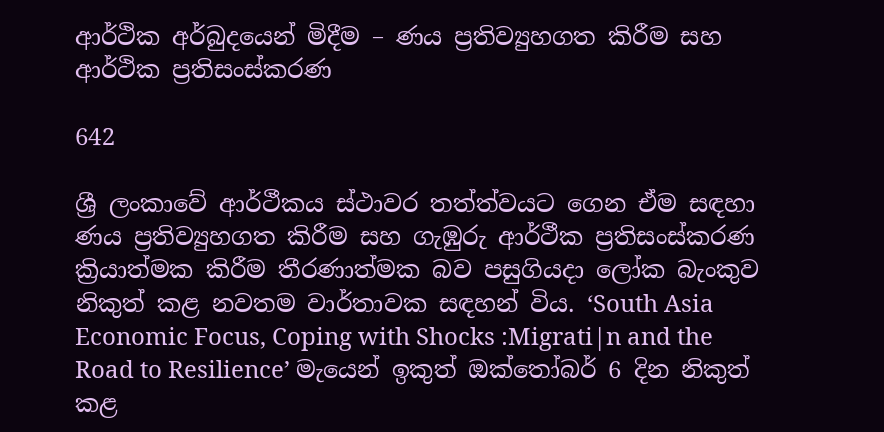ආර්ථික අර්බුදයෙන් මිදීම – ණය ප්‍රතිව්‍යුහගත කිරීම සහ ආර්ථික ප්‍රතිසංස්කරණ

642

ශ්‍රී ලංකාවේ ආර්ථීකය ස්ථාවර තත්ත්වයට ගෙන ඒම සඳහා ණය ප්‍රතිව්‍යුහගත කිරීම සහ ගැඹුරු ආර්ථීක ප්‍රතිසංස්කරණ ක්‍රියාත්මක කිරීම තීරණාත්මක බව පසුගියදා ලෝක බැංකුව නිකුත් කළ නවතම වාර්තාවක සඳහන් විය. ‘South Asia Economic Focus, Coping with Shocks :Migrati|n and the Road to Resilience’ මැයෙන් ඉකුත් ඔක්තෝබර් 6 දින නිකුත් කළ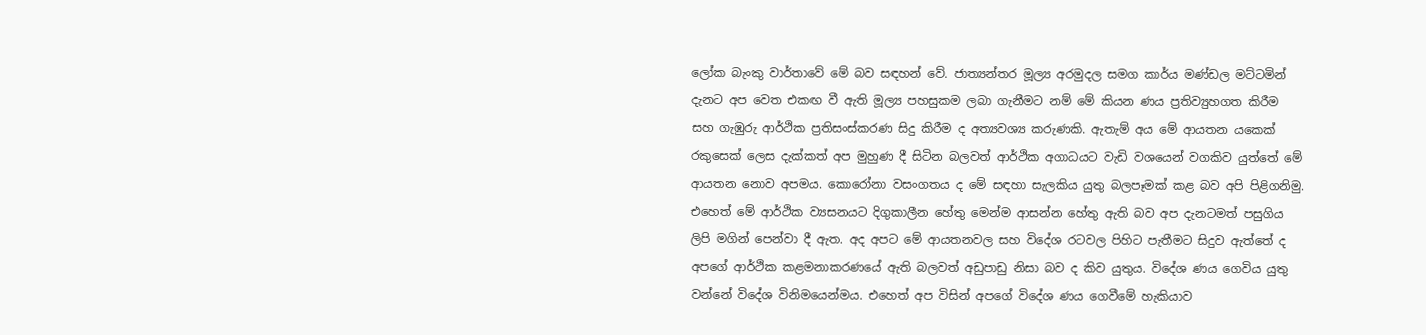ලෝක බැංකු වාර්තාවේ මේ බව සඳහන් වේ. ජාත්‍යන්තර මූල්‍ය අරමුදල සමග කාර්ය මණ්ඩල මට්ටමින් දැනට අප වෙත එකඟ වී ඇති මූල්‍ය පහසුකම ලබා ගැනීමට නම් මේ කියන ණය ප්‍රතිව්‍යුහගත කිරීම සහ ගැඹුරු ආර්ථික ප්‍රතිසංස්කරණ සිදු කිරීම ද අත්‍යවශ්‍ය කරුණකි. ඇතැම් අය මේ ආයතන යකෙක් රකුසෙක් ලෙස දැක්කත් අප මුහුණ දී සිටින බලවත් ආර්ථික අගාධයට වැඩි වශයෙන් වගකිව යුත්තේ මේ ආයතන නොව අපමය. කොරෝනා වසංගතය ද මේ සඳහා සැලකිය යුතු බලපෑමක් කළ බව අපි පිළිගනිමු. එහෙත් මේ ආර්ථික ව්‍යසනයට දිගුකාලීන හේතු මෙන්ම ආසන්න හේතු ඇති බව අප දැනටමත් පසුගිය ලිපි මගින් පෙන්වා දී ඇත. අද අපට මේ ආයතනවල සහ විදේශ රටවල පිහිට පැතීමට සිදුව ඇත්තේ ද අපගේ ආර්ථික කළමනාකරණයේ ඇති බලවත් අඩුපාඩු නිසා බව ද කිව යුතුය. විදේශ ණය ගෙවිය යුතු වන්නේ විදේශ විනිමයෙන්මය. එහෙත් අප විසින් අපගේ විදේශ ණය ගෙවීමේ හැකියාව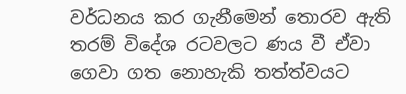වර්ධනය කර ගැනීමෙන් තොරව ඇති තරම් විදේශ රටවලට ණය වී ඒවා ගෙවා ගත නොහැකි තත්ත්වයට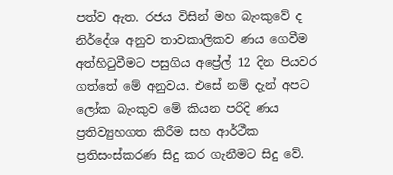පත්ව ඇත. රජය විසින් මහ බැංකුවේ ද නිර්දේශ අනුව තාවකාලිකව ණය ගෙවීම අත්හිටුවීමට පසුගිය අප්‍රේල් 12 දින පියවර ගත්තේ මේ අනුවය. එසේ නම් දැන් අපට ලෝක බැංකුව මේ කියන පරිදි ණය ප්‍රතිව්‍යුහගත කිරීම සහ ආර්ථීක ප්‍රතිසංස්කරණ සිදු කර ගැනීමට සිදු වේ.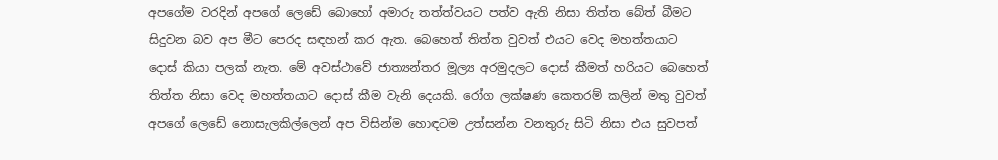අපගේම වරදින් අපගේ ලෙඩේ බොහෝ අමාරු තත්ත්වයට පත්ව ඇති නිසා තිත්ත බේත් බීමට සිදුවන බව අප මීට පෙරද සඳහන් කර ඇත. බෙහෙත් තිත්ත වුවත් එයට වෙද මහත්තයාට දොස් කියා පලක් නැත. මේ අවස්ථාවේ ජාත්‍යන්තර මූල්‍ය අරමුදලට දොස් කීමත් හරියට බෙහෙත් තිත්ත නිසා වෙද මහත්තයාට දොස් කීම වැනි දෙයකි. රෝග ලක්ෂණ කෙතරම් කලින් මතු වුවත් අපගේ ලෙඩේ නොසැලකිල්ලෙන් අප විසින්ම හොඳටම උත්සන්න වනතුරු සිටි නිසා එය සුවපත්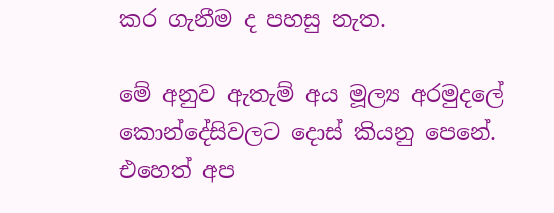කර ගැනීම ද පහසු නැත.

මේ අනුව ඇතැම් අය මූල්‍ය අරමුදලේ කොන්දේසිවලට දොස් කියනු පෙනේ. එහෙත් අප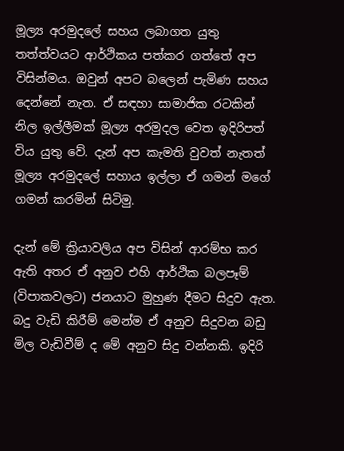මූල්‍ය අරමුදලේ සහය ලබාගත යුතු තත්ත්වයට ආර්ථිකය පත්කර ගත්තේ අප විසින්මය. ඔවුන් අපට බලෙන් පැමිණ සහය දෙන්නේ නැත. ඒ සඳහා සාමාජික රටකින් නිල ඉල්ලීමක් මූල්‍ය අරමුදල වෙත ඉදිරිපත් විය යුතු වේ. දැන් අප කැමති වුවත් නැතත් මූල්‍ය අරමුදලේ සහාය ඉල්ලා ඒ ගමන් මගේ ගමන් කරමින් සිටිමු.

දැන් මේ ක්‍රියාවලිය අප විසින් ආරම්භ කර ඇති අතර ඒ අනුව එහි ආර්ථික බලපෑම් (විපාකවලට) ජනයාට මුහුණ දීමට සිදුව ඇත. බදු වැඩි කිරීම් මෙන්ම ඒ අනුව සිදුවන බඩු මිල වැඩිවීම් ද මේ අනුව සිදු වන්නකි. ඉදිරි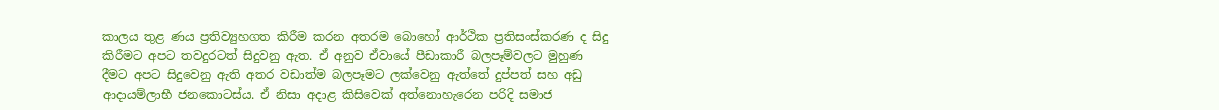කාලය තුළ ණය ප්‍රතිව්‍යුහගත කිරීම කරන අතරම බොහෝ ආර්ථික ප්‍රතිසංස්කරණ ද සිදු කිරීමට අපට තවදුරටත් සිදුවනු ඇත. ඒ අනුව ඒවායේ පීඩාකාරී බලපෑම්වලට මුහුණ දීමට අපට සිදුවෙනු ඇති අතර වඩාත්ම බලපෑමට ලක්වෙනු ඇත්තේ දුප්පත් සහ අඩු ආදායම්ලාභී ජනකොටස්ය. ඒ නිසා අදාළ කිසිවෙක් අත්නොහැරෙන පරිදි සමාජ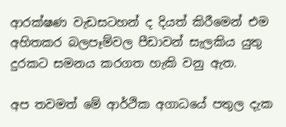ආරක්ෂණ වැඩසටහන් ද දියත් කිරීමෙන් එම අහිතකර බලපෑම්වල පීඩාවන් සැලකිය යුතු දුරකට සමනය කරගත හැකි වනු ඇත.

අප තවමත් මේ ආර්ථික අගාධයේ පතුල දැක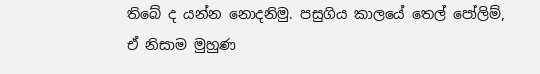තිබේ ද යන්න නොදනිමු. පසුගිය කාලයේ තෙල් පෝලිම්, ඒ නිසාම මුහුණ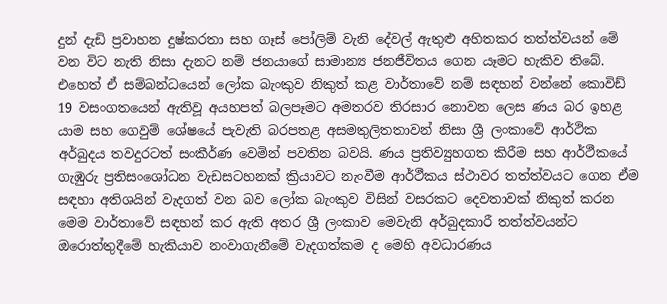දුන් දැඩි ප්‍රවාහන දුෂ්කරතා සහ ගෑස් පෝලිම් වැනි දේවල් ඇතුළු අහිතකර තත්ත්වයන් මේ වන විට නැති නිසා දැනට නම් ජනයාගේ සාමාන්‍ය ජනජීවිතය ගෙන යෑමට හැකිව තිබේ. එහෙත් ඒ සම්බන්ධයෙන් ලෝක බැංකුව නිකුත් කළ වාර්තාවේ නම් සඳහන් වන්නේ කොවිඩ් 19 වසංගතයෙන් ඇතිවූ අයහපත් බලපෑමට අමතරව තිරසාර නොවන ලෙස ණය බර ඉහළ යාම සහ ගෙවුම් ශේෂයේ පැවැති බරපතළ අසමතුලිතතාවන් නිසා ශ්‍රී ලංකාවේ ආර්ථික අර්බුදය තවදුරටත් සංකීර්ණ වෙමින් පවතින බවයි. ණය ප්‍රතිව්‍යුහගත කිරීම සහ ආර්ථීකයේ ගැඹුරු ප්‍රතිසංශෝධන වැඩසටහනක් ක්‍රියාවට නැංවීම ආර්ථීකය ස්ථාවර තත්ත්වයට ගෙන ඒම සඳහා අතිශයින් වැදගත් වන බව ලෝක බැංකුව විසින් වසරකට දෙවතාවක් නිකුත් කරන මෙම වාර්තාවේ සඳහන් කර ඇති අතර ශ්‍රී ලංකාව මෙවැනි අර්බුදකාරී තත්ත්වයන්ට ඔරොත්තුදීමේ හැකියාව නංවාගැනීමේ වැදගත්කම ද මෙහි අවධාරණය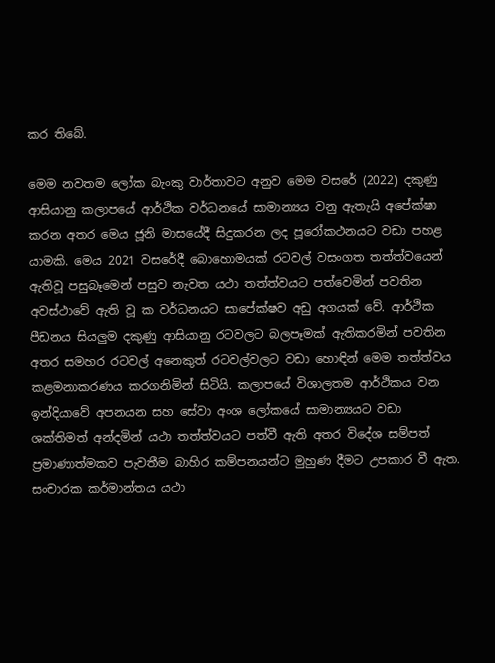කර තිබේ.

මෙම නවතම ලෝක බැංකු වාර්තාවට අනුව මෙම වසරේ (2022) දකුණු ආසියානු කලාපයේ ආර්ථික වර්ධනයේ සාමාන්‍යය වනු ඇතැයි අපේක්ෂා කරන අතර මෙය ජූනි මාසයේදී සිදුකරන ලද පූරෝකථනයට වඩා පහළ යාමකි. මෙය 2021 වසරේදී බොහොමයක් රටවල් වසංගත තත්ත්වයෙන් ඇතිවූ පසුබෑමෙන් පසුව නැවත යථා තත්ත්වයට පත්වෙමින් පවතින අවස්ථාවේ ඇති වූ ක වර්ධනයට සාපේක්ෂව අඩු අගයක් වේ. ආර්ථික පීඩනය සියලුම දකුණු ආසියානු රටවලට බලපෑමක් ඇතිකරමින් පවතින අතර සමහර රටවල් අනෙකුත් රටවල්වලට වඩා හොඳින් මෙම තත්ත්වය කළමනාකරණය කරගනිමින් සිටියි. කලාපයේ විශාලතම ආර්ථිකය වන ඉන්දියාවේ අපනයන සහ සේවා අංශ ලෝකයේ සාමාන්‍යයට වඩා ශක්තිමත් අන්දමින් යථා තත්ත්වයට පත්වී ඇති අතර විදේශ සම්පත් ප්‍රමාණාත්මකව පැවතීම බාහිර කම්පනයන්ට මුහුණ දීමට උපකාර වී ඇත. සංචාරක කර්මාන්තය යථා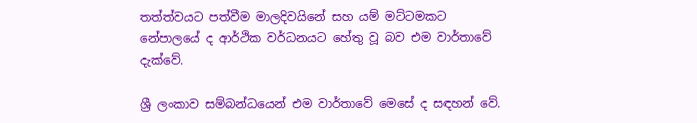තත්ත්වයට පත්වීම මාලදිවයිනේ සහ යම් මට්ටමකට නේපාලයේ ද ආර්ථික වර්ධනයට හේතු වූ බව එම වාර්තාවේ දැක්වේ.

ශ්‍රී ලංකාව සම්බන්ධයෙන් එම වාර්තාවේ මෙසේ ද සඳහන් වේ.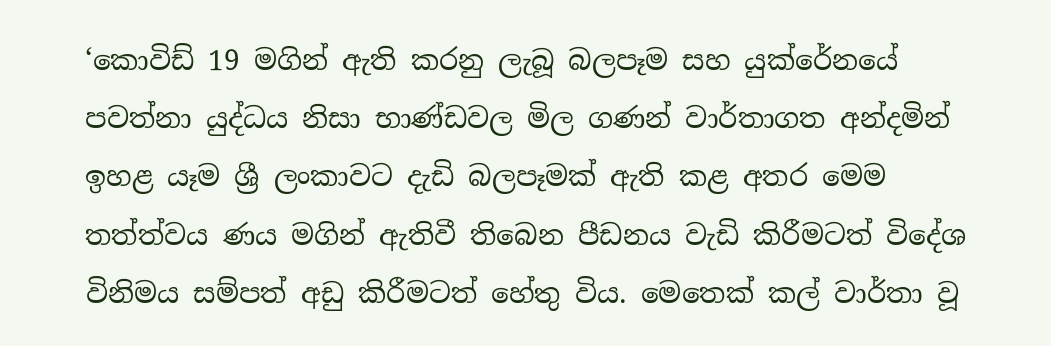‘කොවිඩ් 19 මගින් ඇති කරනු ලැබූ බලපෑම සහ යුක්රේනයේ පවත්නා යුද්ධය නිසා භාණ්ඩවල මිල ගණන් වාර්තාගත අන්දමින් ඉහළ යෑම ශ්‍රී ලංකාවට දැඩි බලපෑමක් ඇති කළ අතර මෙම තත්ත්වය ණය මගින් ඇතිවී තිබෙන පීඩනය වැඩි කිරීමටත් විදේශ විනිමය සම්පත් අඩු කිරීමටත් හේතු විය. මෙතෙක් කල් වාර්තා වූ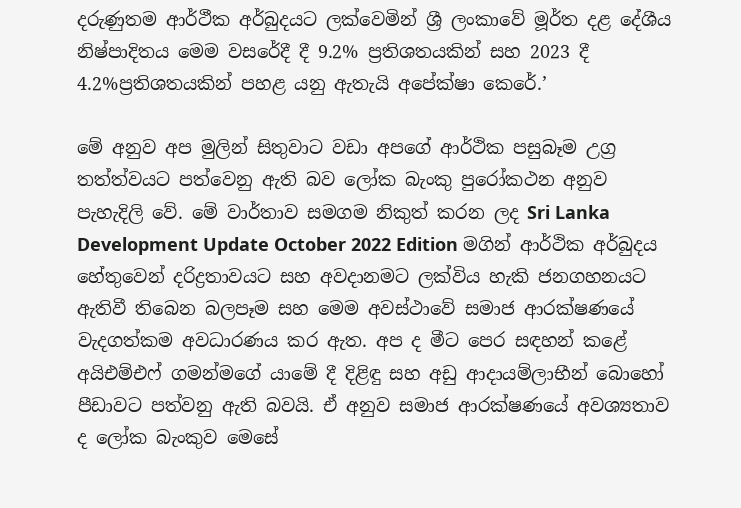දරුණුතම ආර්ථීක අර්බුදයට ලක්වෙමින් ශ්‍රී ලංකාවේ මූර්ත දළ දේශීය නිෂ්පාදිතය මෙම වසරේදී දී 9.2% ප්‍රතිශතයකින් සහ 2023 දී 4.2%ප්‍රතිශතයකින් පහළ යනු ඇතැයි අපේක්ෂා කෙරේ.’

මේ අනුව අප මුලින් සිතුවාට වඩා අපගේ ආර්ථික පසුබෑම උග්‍ර තත්ත්වයට පත්වෙනු ඇති බව ලෝක බැංකු පුරෝකථන අනුව පැහැදිලි වේ. මේ වාර්තාව සමගම නිකුත් කරන ලද Sri Lanka Development Update October 2022 Edition මගින් ආර්ථික අර්බුදය හේතුවෙන් දරිද්‍රතාවයට සහ අවදානමට ලක්විය හැකි ජනගහනයට ඇතිවී තිබෙන බලපෑම සහ මෙම අවස්ථාවේ සමාජ ආරක්ෂණයේ වැදගත්කම අවධාරණය කර ඇත. අප ද මීට පෙර සඳහන් කළේ අයිඑම්එෆ් ගමන්මගේ යාමේ දී දිළිඳු සහ අඩු ආදායම්ලාභීන් බොහෝ පීඩාවට පත්වනු ඇති බවයි. ඒ අනුව සමාජ ආරක්ෂණයේ අවශ්‍යතාව ද ලෝක බැංකුව මෙසේ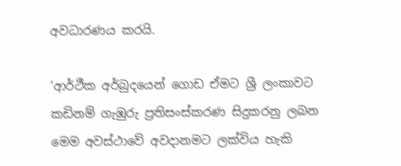අවධාරණය කරයි.

‘ආර්ථීක අර්බුදයෙන් ගොඩ ඒමට ශ්‍රී ලංකාවට කඩිනම් ගැඹුරු ප්‍රතිසංස්කරණ සිදුකරනු ලබන මෙම අවස්ථාවේ අවදානමට ලක්විය හැකි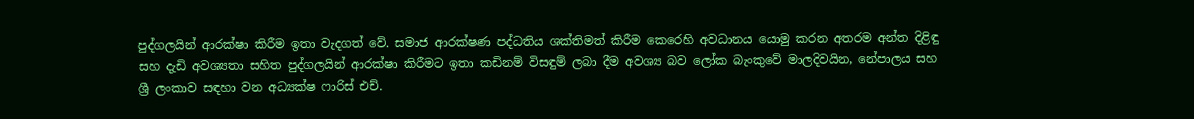පුද්ගලයින් ආරක්ෂා කිරීම ඉතා වැදගත් වේ. සමාජ ආරක්ෂණ පද්ධතිය ශක්තිමත් කිරීම කෙරෙහි අවධානය යොමු කරන අතරම අන්ත දිළිඳු සහ දැඩි අවශ්‍යතා සහිත පුද්ගලයින් ආරක්ෂා කිරීමට ඉතා කඩිනම් විසඳුම් ලබා දීම අවශ්‍ය බව ලෝක බැංකුවේ මාලදිවයින, නේපාලය සහ ශ්‍රී ලංකාව සඳහා වන අධ්‍යක්ෂ ෆාරිස් එච්.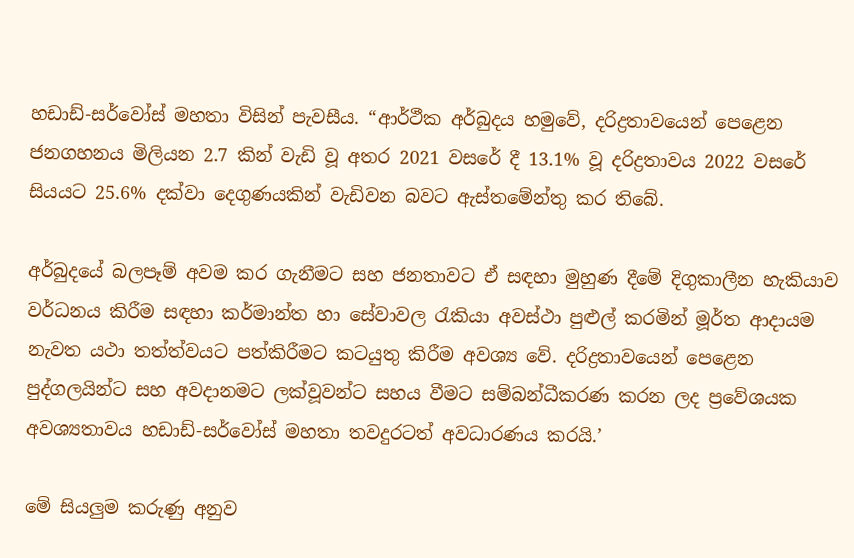හඩාඩ්-සර්වෝස් මහතා විසින් පැවසීය. “ආර්ථීක අර්බුදය හමුවේ, දරිද්‍රතාවයෙන් පෙළෙන ජනගහනය මිලියන 2.7 කින් වැඩි වූ අතර 2021 වසරේ දී 13.1% වූ දරිද්‍රතාවය 2022 වසරේ සියයට 25.6% දක්වා දෙගුණයකින් වැඩිවන බවට ඇස්තමේන්තු කර තිබේ.

අර්බුදයේ බලපෑම් අවම කර ගැනීමට සහ ජනතාවට ඒ සඳහා මුහුණ දීමේ දිගුකාලීන හැකියාව වර්ධනය කිරීම සඳහා කර්මාන්ත හා සේවාවල රැකියා අවස්ථා පුළුල් කරමින් මූර්ත ආදායම නැවත යථා තත්ත්වයට පත්කිරීමට කටයුතු කිරීම අවශ්‍ය වේ. දරිද්‍රතාවයෙන් පෙළෙන පුද්ගලයින්ට සහ අවදානමට ලක්වූවන්ට සහය වීමට සම්බන්ධීකරණ කරන ලද ප්‍රවේශයක අවශ්‍යතාවය හඩාඩ්-සර්වෝස් මහතා තවදුරටත් අවධාරණය කරයි.’

මේ සියලුම කරුණු අනුව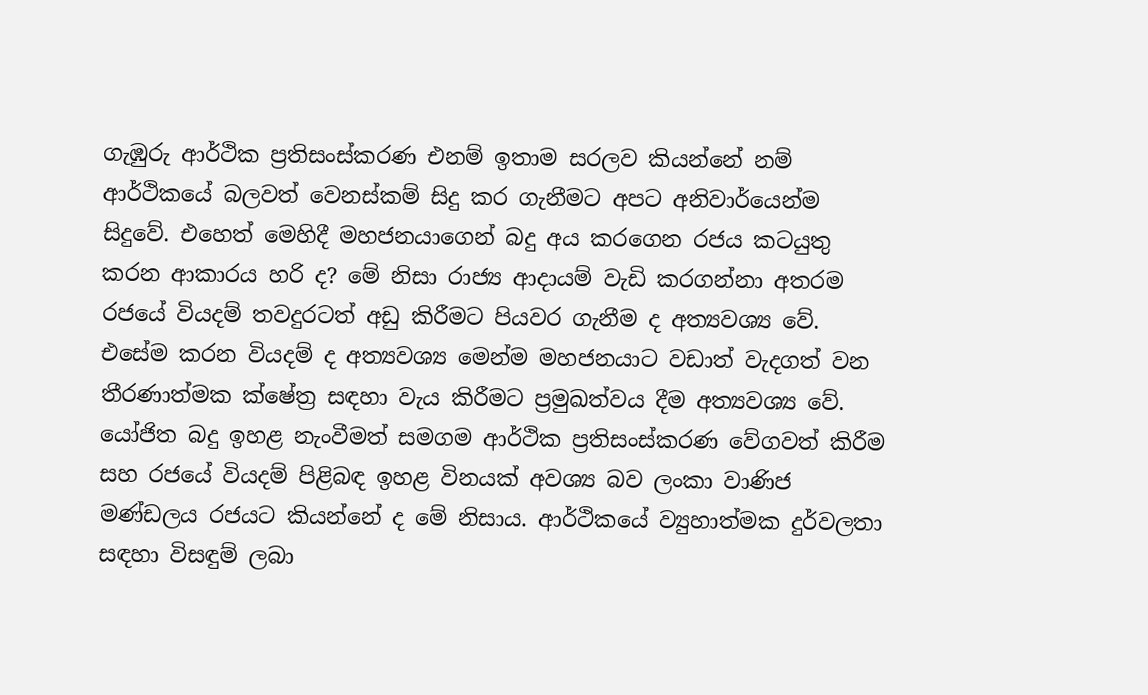ගැඹුරු ආර්ථික ප්‍රතිසංස්කරණ එනම් ඉතාම සරලව කියන්නේ නම් ආර්ථිකයේ බලවත් වෙනස්කම් සිදු කර ගැනීමට අපට අනිවාර්යෙන්ම සිදුවේ. එහෙත් මෙහිදී මහජනයාගෙන් බදු අය කරගෙන රජය කටයුතු කරන ආකාරය හරි ද? මේ නිසා රාජ්‍ය ආදායම් වැඩි කරගන්නා අතරම රජයේ වියදම් තවදුරටත් අඩු කිරීමට පියවර ගැනීම ද අත්‍යවශ්‍ය වේ. එසේම කරන වියදම් ද අත්‍යවශ්‍ය මෙන්ම මහජනයාට වඩාත් වැදගත් වන තීරණාත්මක ක්ෂේත්‍ර සඳහා වැය කිරීමට ප්‍රමුඛත්වය දීම අත්‍යවශ්‍ය වේ. යෝජිත බදු ඉහළ නැංවීමත් සමගම ආර්ථික ප්‍රතිසංස්කරණ වේගවත් කිරීම සහ රජයේ වියදම් පිළිබඳ ඉහළ විනයක් අවශ්‍ය බව ලංකා වාණිජ මණ්ඩලය රජයට කියන්නේ ද මේ නිසාය. ආර්ථිකයේ ව්‍යුහාත්මක දුර්වලතා සඳහා විසඳුම් ලබා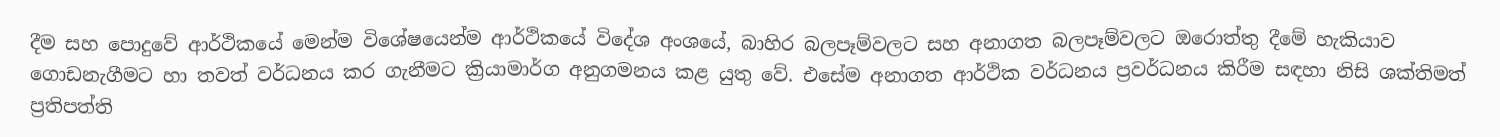දීම සහ පොදුවේ ආර්ථිකයේ මෙන්ම විශේෂයෙන්ම ආර්ථිකයේ විදේශ අංශයේ, බාහිර බලපෑම්වලට සහ අනාගත බලපෑම්වලට ඔරොත්තු දීමේ හැකියාව ගොඩනැගීමට හා තවත් වර්ධනය කර ගැනීමට ක්‍රියාමාර්ග අනුගමනය කළ යුතු වේ. එසේම අනාගත ආර්ථික වර්ධනය ප්‍රවර්ධනය කිරීම සඳහා නිසි ශක්තිමත් ප්‍රතිපත්ති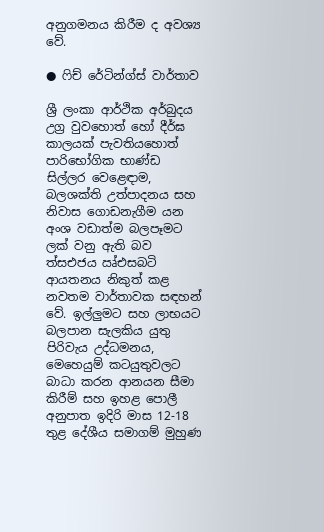අනුගමනය කිරීම ද අවශ්‍ය වේ.

● ෆිච් රේටින්ග්ස් වාර්තාව

ශ්‍රී ලංකා ආර්ථික අර්බුදය උග්‍ර වුවහොත් හෝ දීර්ඝ කාලයක් පැවතියහොත් පාරිභෝගික භාණ්ඩ සිල්ලර වෙළෙඳාම, බලශක්ති උත්පාදනය සහ නිවාස ගොඩනැගීම යන අංශ වඩාත්ම බලපෑමට ලක් වනු ඇති බව ත්‍සඑජය ඍ්එසබටි ආයතනය නිකුත් කළ නවතම වාර්තාවක සඳහන් වේ. ඉල්ලුමට සහ ලාභයට බලපාන සැලකිය යුතු පිරිවැය උද්ධමනය, මෙහෙයුම් කටයුතුවලට බාධා කරන ආනයන සීමා කිරීම් සහ ඉහළ පොලී අනුපාත ඉදිරි මාස 12-18 තුළ දේශීය සමාගම් මුහුණ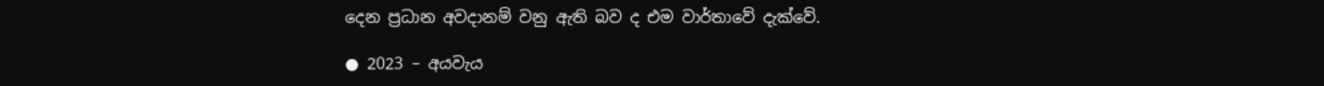දෙන ප්‍රධාන අවදානම් වනු ඇති බව ද එම වාර්තාවේ දැක්වේ.

● 2023 – අයවැය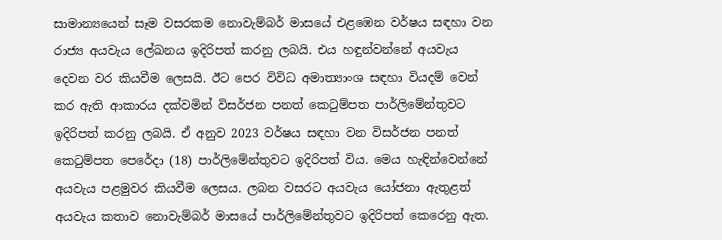සාමාන්‍යයෙන් සෑම වසරකම නොවැම්බර් මාසයේ එළඹෙන වර්ෂය සඳහා වන රාජ්‍ය අයවැය ලේඛනය ඉදිරිපත් කරනු ලබයි. එය හඳුන්වන්නේ අයවැය දෙවන වර කියවීම ලෙසයි. ඊට පෙර විවිධ අමාත්‍යාංශ සඳහා වියදම් වෙන් කර ඇති ආකාරය දක්වමින් විසර්ජන පනත් කෙටුම්පත පාර්ලිමේන්තුවට ඉදිරිපත් කරනු ලබයි. ඒ අනුව 2023 වර්ෂය සඳහා වන විසර්ජන පනත් කෙටුම්පත පෙරේදා (18) පාර්ලිමේන්තුවට ඉදිරිපත් විය. මෙය හැඳින්වෙන්නේ අයවැය පළමුවර කියවීම ලෙසය. ලබන වසරට අයවැය යෝජනා ඇතුළත් අයවැය කතාව නොවැම්බර් මාසයේ පාර්ලිමේන්තුවට ඉදිරිපත් කෙරෙනු ඇත.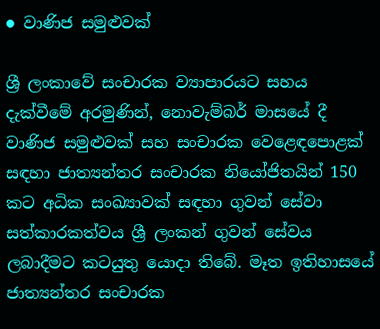● වාණිජ සමුළුවක්

ශ්‍රී ලංකාවේ සංචාරක ව්‍යාපාරයට සහය දැක්වීමේ අරමුණින්, නොවැම්බර් මාසයේ දී වාණිජ සමුළුවක් සහ සංචාරක වෙළෙඳපොළක් සඳහා ජාත්‍යන්තර සංචාරක නියෝජිතයින් 150 කට අධික සංඛ්‍යාවක් සඳහා ගුවන් සේවා සත්කාරකත්වය ශ්‍රී ලංකන් ගුවන් සේවය ලබාදීමට කටයුතු යොදා තිබේ. මෑත ඉතිහාසයේ ජාත්‍යන්තර සංචාරක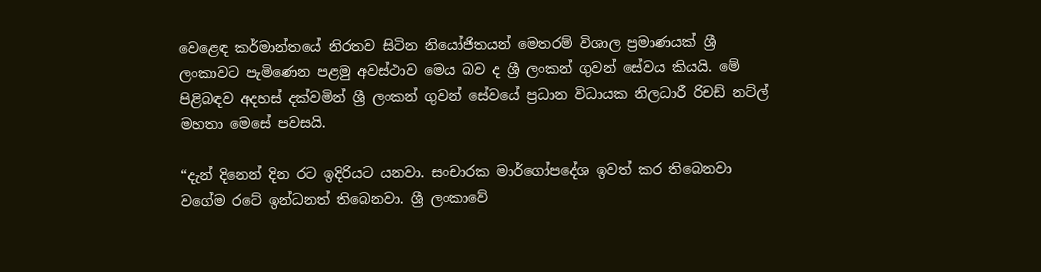වෙළෙඳ කර්මාන්තයේ නිරතව සිටින නියෝජිතයන් මෙතරම් විශාල ප්‍රමාණයක් ශ්‍රී ලංකාවට පැමිණෙන පළමු අවස්ථාව මෙය බව ද ශ්‍රී ලංකන් ගුවන් සේවය කියයි. මේ පිළිබඳව අදහස් දක්වමින් ශ්‍රී ලංකන් ගුවන් සේවයේ ප්‍රධාන විධායක නිලධාරී රිචඩ් නට්ල් මහතා මෙසේ පවසයි.

“දැන් දිනෙන් දින රට ඉදිරියට යනවා. සංචාරක මාර්ගෝපදේශ ඉවත් කර තිබෙනවා වගේම රටේ ඉන්ධනත් තිබෙනවා. ශ්‍රී ලංකාවේ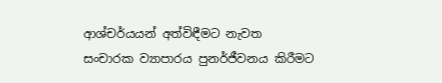ආශ්චර්යයන් අත්විඳීමට නැවත සංචාරක ව්‍යාපාරය පුනර්ජීවනය කිරීමට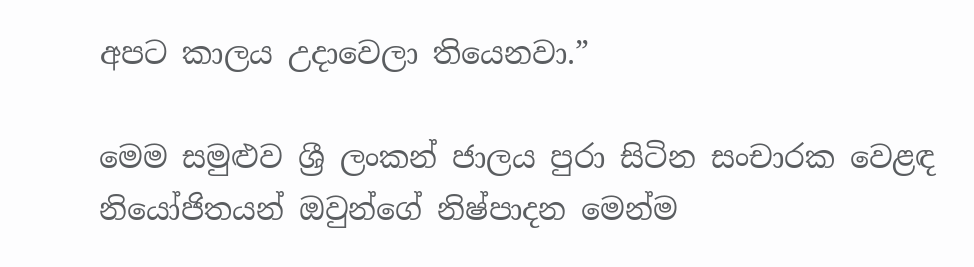අපට කාලය උදාවෙලා තියෙනවා.”

මෙම සමුළුව ශ්‍රී ලංකන් ජාලය පුරා සිටින සංචාරක වෙළඳ නියෝජිතයන් ඔවුන්ගේ නිෂ්පාදන මෙන්ම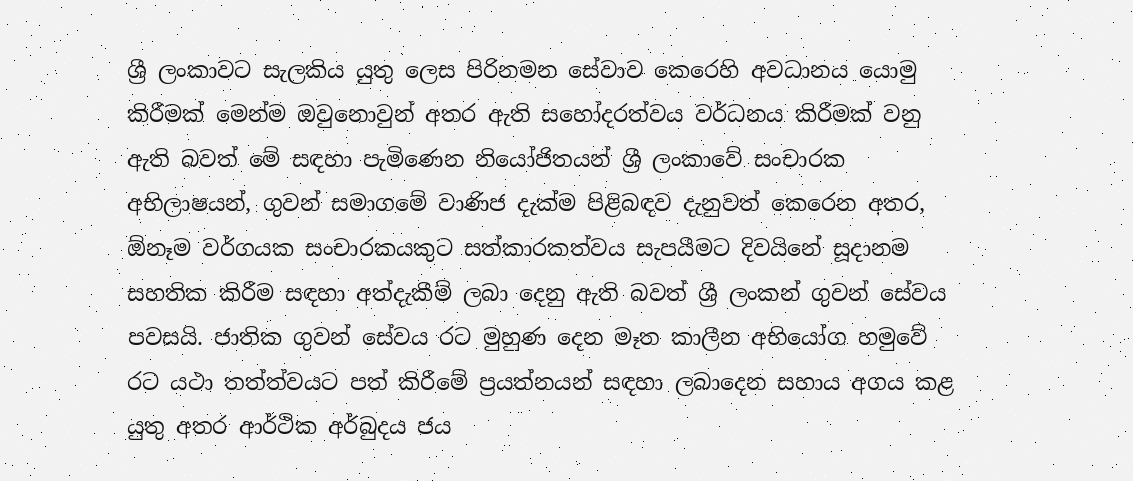ශ්‍රී ලංකාවට සැලකිය යුතු ලෙස පිරිනමන සේවාව කෙරෙහි අවධානය යොමු කිරීමක් මෙන්ම ඔවුනොවුන් අතර ඇති සහෝදරත්වය වර්ධනය කිරීමක් වනු ඇති බවත් මේ සඳහා පැමිණෙන නියෝජිතයන් ශ්‍රී ලංකාවේ සංචාරක අභිලාෂයන්, ගුවන් සමාගමේ වාණිජ දැක්ම පිළිබඳව දැනුවත් කෙරෙන අතර, ඕනෑම වර්ගයක සංචාරකයකුට සත්කාරකත්වය සැපයීමට දිවයිනේ සූදානම සහතික කිරීම සඳහා අත්දැකීම් ලබා දෙනු ඇති බවත් ශ්‍රී ලංකන් ගුවන් සේවය පවසයි. ජාතික ගුවන් සේවය රට මුහුණ දෙන මෑත කාලීන අභියෝග හමුවේ රට යථා තත්ත්වයට පත් කිරීමේ ප්‍රයත්නයන් සඳහා ලබාදෙන සහාය අගය කළ යුතු අතර ආර්ථික අර්බුදය ජය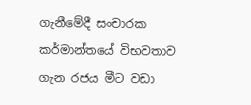ගැනීමේදී සංචාරක කර්මාන්තයේ විභවතාව ගැන රජය මීට වඩා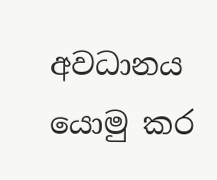අවධානය යොමු කර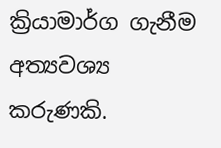ක්‍රියාමාර්ග ගැනීම අත්‍යවශ්‍ය කරුණකි.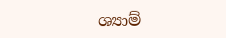ශ්‍යාම්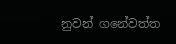නුවන් ගනේවත්ත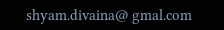shyam.divaina@ gmal.com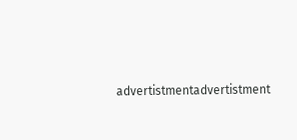advertistmentadvertistment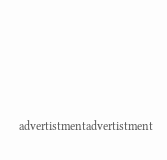advertistmentadvertistment